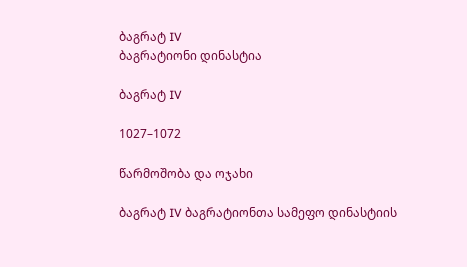ბაგრატ IV
ბაგრატიონი დინასტია

ბაგრატ IV

1027–1072

წარმოშობა და ოჯახი

ბაგრატ IV ბაგრატიონთა სამეფო დინასტიის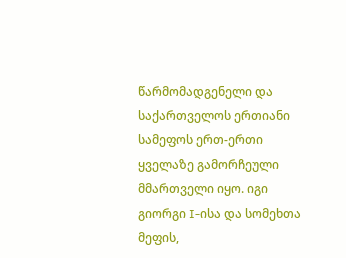წარმომადგენელი და საქართველოს ერთიანი სამეფოს ერთ-ერთი ყველაზე გამორჩეული მმართველი იყო. იგი გიორგი I-ისა და სომეხთა მეფის,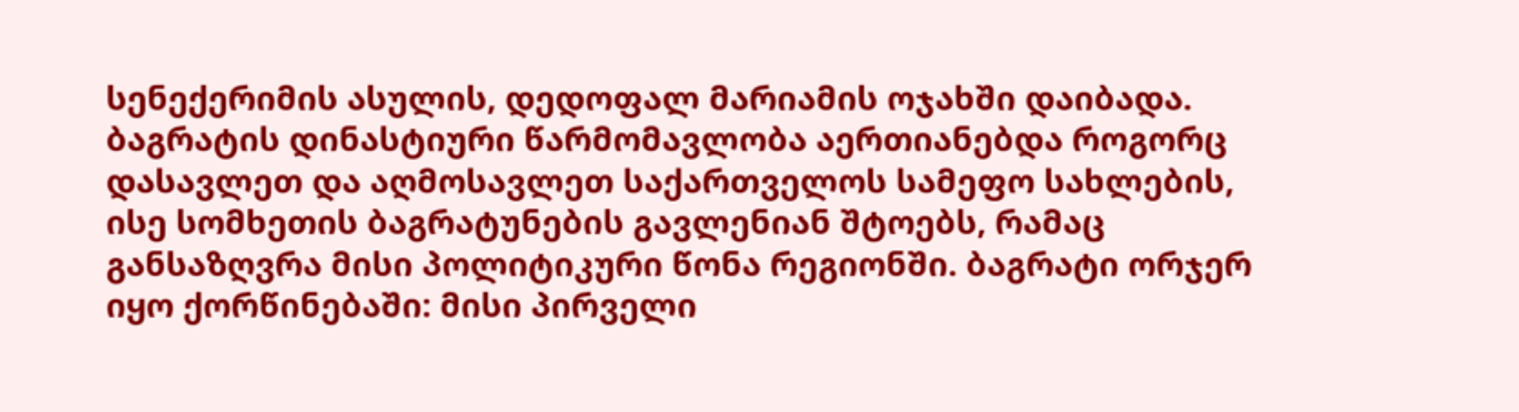სენექერიმის ასულის, დედოფალ მარიამის ოჯახში დაიბადა. ბაგრატის დინასტიური წარმომავლობა აერთიანებდა როგორც დასავლეთ და აღმოსავლეთ საქართველოს სამეფო სახლების, ისე სომხეთის ბაგრატუნების გავლენიან შტოებს, რამაც განსაზღვრა მისი პოლიტიკური წონა რეგიონში. ბაგრატი ორჯერ იყო ქორწინებაში: მისი პირველი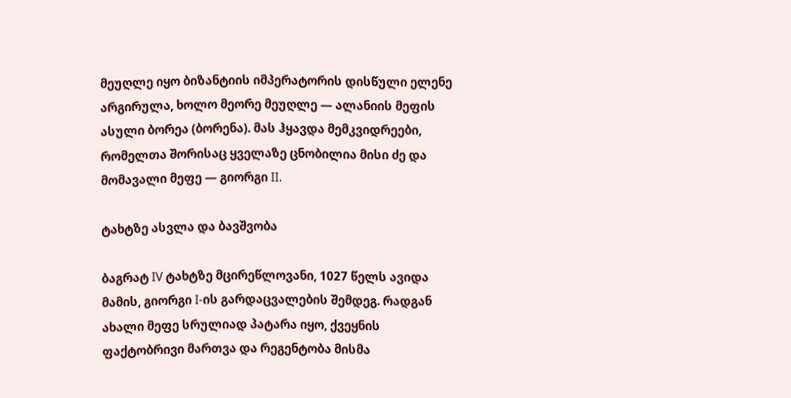მეუღლე იყო ბიზანტიის იმპერატორის დისწული ელენე არგირულა, ხოლო მეორე მეუღლე — ალანიის მეფის ასული ბორეა (ბორენა). მას ჰყავდა მემკვიდრეები, რომელთა შორისაც ყველაზე ცნობილია მისი ძე და მომავალი მეფე — გიორგი II.

ტახტზე ასვლა და ბავშვობა

ბაგრატ IV ტახტზე მცირეწლოვანი, 1027 წელს ავიდა მამის, გიორგი I-ის გარდაცვალების შემდეგ. რადგან ახალი მეფე სრულიად პატარა იყო, ქვეყნის ფაქტობრივი მართვა და რეგენტობა მისმა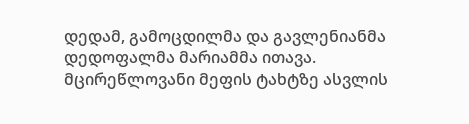დედამ, გამოცდილმა და გავლენიანმა დედოფალმა მარიამმა ითავა. მცირეწლოვანი მეფის ტახტზე ასვლის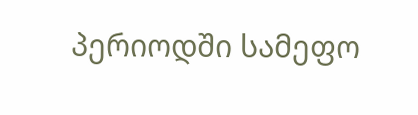პერიოდში სამეფო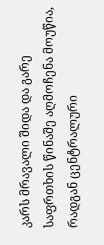კარს მრავალი შიდა და გარე საფრთხის წინაშე აღმოჩენა მოუწია, რადგან ცენტრალური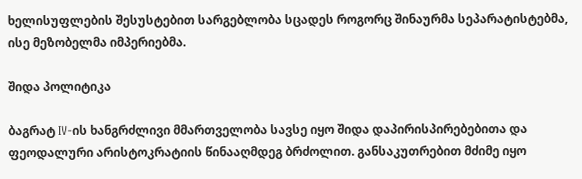ხელისუფლების შესუსტებით სარგებლობა სცადეს როგორც შინაურმა სეპარატისტებმა, ისე მეზობელმა იმპერიებმა.

შიდა პოლიტიკა

ბაგრატ IV-ის ხანგრძლივი მმართველობა სავსე იყო შიდა დაპირისპირებებითა და ფეოდალური არისტოკრატიის წინააღმდეგ ბრძოლით. განსაკუთრებით მძიმე იყო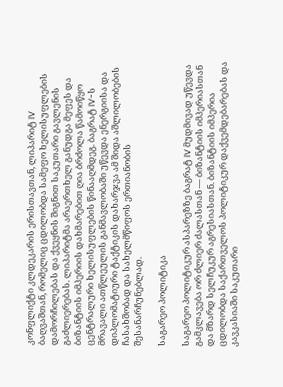კონფლიქტი კლდეკარის ერისთავთან, ლიპარიტ IV ბაღვაშთან, რომელიც ცდილობდა სამეფო ხელისუფლების დამორჩილებას და ქვეყნის შიგნით საკუთარი გავლენის გაძლიერებას. ლიპარიტმა არაერთხელ განუდგა მეფეს და ბიზანტიის იმპერიის დახმარებით ღია ბრძოლა წამოიწყო ცენტრალური ხელისუფლების წინააღმდეგ. ბაგრატ IV-ს მრავალი ათწლეულის განმავლობაში უწევდა ენერგიისა და დიპლომატიური ტაქტიკის დახარჯვა ამ შიდა აშლილობების ჩასახშობად და სახელმწიფოს ერთიანობის შესანარჩუნებლად.

საგარეო პოლიტიკა

საგარეო პოლიტიკურ ასპარეზზე ბაგრატ IV მუდმივად უწევდა გამკლავება ორ ძლიერ ძალასთან — ბიზანტიის იმპერიასთან და მზარდ სელჩუკურ აგრესიასთან. ბიზანტიის იმპერია ცდილობდა საქართველოს პოლიტიკურ დაქვემდებარებას და კავკასიაში საკუთარი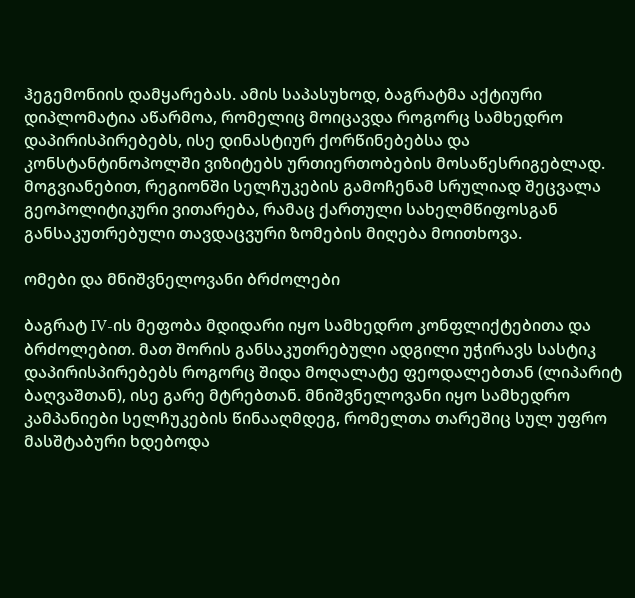ჰეგემონიის დამყარებას. ამის საპასუხოდ, ბაგრატმა აქტიური დიპლომატია აწარმოა, რომელიც მოიცავდა როგორც სამხედრო დაპირისპირებებს, ისე დინასტიურ ქორწინებებსა და კონსტანტინოპოლში ვიზიტებს ურთიერთობების მოსაწესრიგებლად. მოგვიანებით, რეგიონში სელჩუკების გამოჩენამ სრულიად შეცვალა გეოპოლიტიკური ვითარება, რამაც ქართული სახელმწიფოსგან განსაკუთრებული თავდაცვური ზომების მიღება მოითხოვა.

ომები და მნიშვნელოვანი ბრძოლები

ბაგრატ IV-ის მეფობა მდიდარი იყო სამხედრო კონფლიქტებითა და ბრძოლებით. მათ შორის განსაკუთრებული ადგილი უჭირავს სასტიკ დაპირისპირებებს როგორც შიდა მოღალატე ფეოდალებთან (ლიპარიტ ბაღვაშთან), ისე გარე მტრებთან. მნიშვნელოვანი იყო სამხედრო კამპანიები სელჩუკების წინააღმდეგ, რომელთა თარეშიც სულ უფრო მასშტაბური ხდებოდა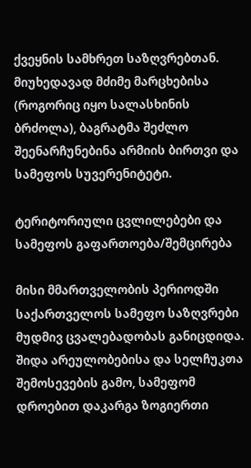ქვეყნის სამხრეთ საზღვრებთან. მიუხედავად მძიმე მარცხებისა (როგორიც იყო სალასხინის ბრძოლა), ბაგრატმა შეძლო შეენარჩუნებინა არმიის ბირთვი და სამეფოს სუვერენიტეტი.

ტერიტორიული ცვლილებები და სამეფოს გაფართოება/შემცირება

მისი მმართველობის პერიოდში საქართველოს სამეფო საზღვრები მუდმივ ცვალებადობას განიცდიდა. შიდა არეულობებისა და სელჩუკთა შემოსევების გამო, სამეფომ დროებით დაკარგა ზოგიერთი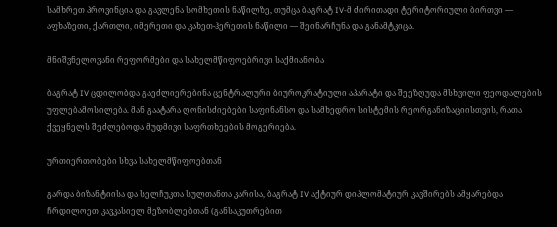სამხრეთ პროვინცია და გავლენა სომხეთის ნაწილზე, თუმცა ბაგრატ IV-მ ძირითადი ტერიტორიული ბირთვი — აფხაზეთი, ქართლი, იმერეთი და კახეთ-ჰერეთის ნაწილი — შეინარჩუნა და განამტკიცა.

მნიშვნელოვანი რეფორმები და სახელმწიფოებრივი საქმიანობა

ბაგრატ IV ცდილობდა გაეძლიერებინა ცენტრალური ბიუროკრატიული აპარატი და შეეზღუდა მსხვილი ფეოდალების უფლებამოსილება. მან გაატარა ღონისძიებები საფინანსო და სამხედრო სისტემის რეორგანიზაციისთვის, რათა ქვეყნელს შეძლებოდა მუდმივი საფრთხეების მოგერიება.

ურთიერთობები სხვა სახელმწიფოებთან

გარდა ბიზანტიისა და სელჩუკთა სულთანთა კარისა, ბაგრატ IV აქტიურ დიპლომატიურ კავშირებს ამყარებდა ჩრდილოეთ კავკასიელ მეზობლებთან (განსაკუთრებით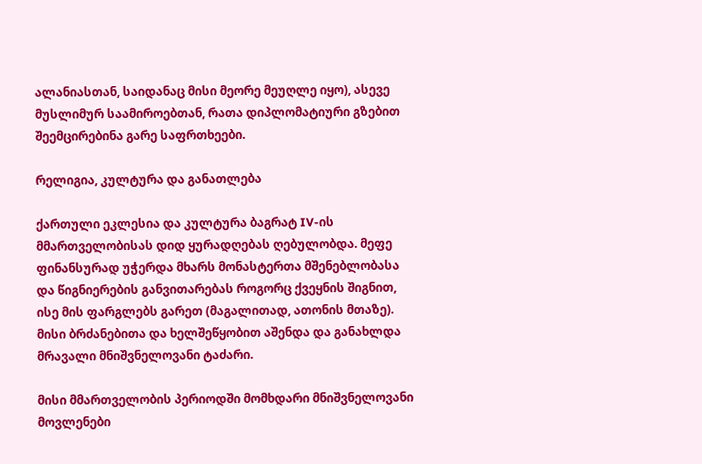ალანიასთან, საიდანაც მისი მეორე მეუღლე იყო), ასევე მუსლიმურ საამიროებთან, რათა დიპლომატიური გზებით შეემცირებინა გარე საფრთხეები.

რელიგია, კულტურა და განათლება

ქართული ეკლესია და კულტურა ბაგრატ IV-ის მმართველობისას დიდ ყურადღებას ღებულობდა. მეფე ფინანსურად უჭერდა მხარს მონასტერთა მშენებლობასა და წიგნიერების განვითარებას როგორც ქვეყნის შიგნით, ისე მის ფარგლებს გარეთ (მაგალითად, ათონის მთაზე). მისი ბრძანებითა და ხელშეწყობით აშენდა და განახლდა მრავალი მნიშვნელოვანი ტაძარი.

მისი მმართველობის პერიოდში მომხდარი მნიშვნელოვანი მოვლენები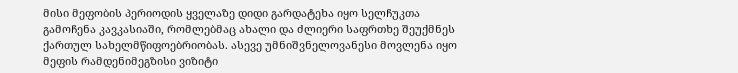მისი მეფობის პერიოდის ყველაზე დიდი გარდატეხა იყო სელჩუკთა გამოჩენა კავკასიაში, რომლებმაც ახალი და ძლიერი საფრთხე შეუქმნეს ქართულ სახელმწიფოებრიობას. ასევე უმნიშვნელოვანესი მოვლენა იყო მეფის რამდენიმეგზისი ვიზიტი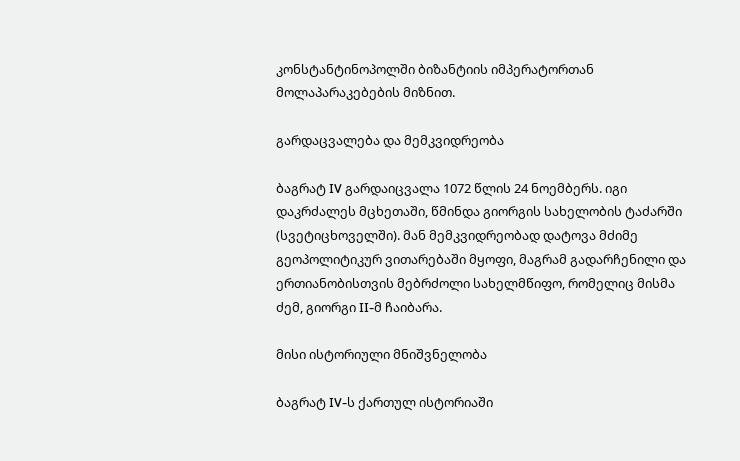კონსტანტინოპოლში ბიზანტიის იმპერატორთან მოლაპარაკებების მიზნით.

გარდაცვალება და მემკვიდრეობა

ბაგრატ IV გარდაიცვალა 1072 წლის 24 ნოემბერს. იგი დაკრძალეს მცხეთაში, წმინდა გიორგის სახელობის ტაძარში (სვეტიცხოველში). მან მემკვიდრეობად დატოვა მძიმე გეოპოლიტიკურ ვითარებაში მყოფი, მაგრამ გადარჩენილი და ერთიანობისთვის მებრძოლი სახელმწიფო, რომელიც მისმა ძემ, გიორგი II-მ ჩაიბარა.

მისი ისტორიული მნიშვნელობა

ბაგრატ IV-ს ქართულ ისტორიაში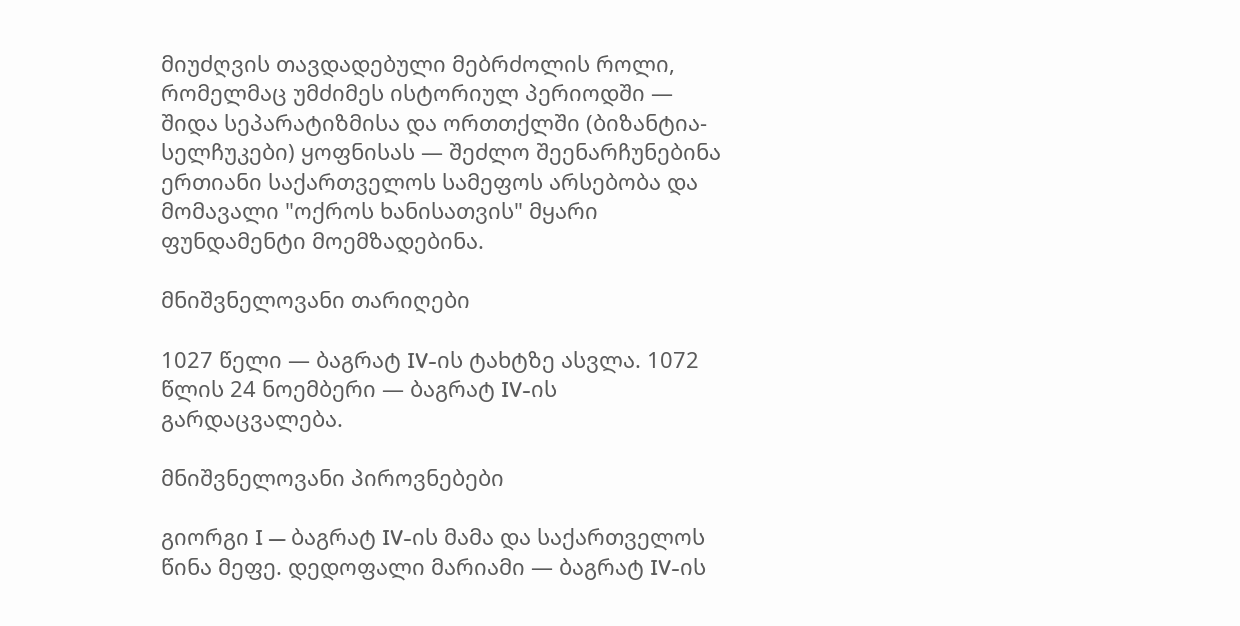მიუძღვის თავდადებული მებრძოლის როლი, რომელმაც უმძიმეს ისტორიულ პერიოდში — შიდა სეპარატიზმისა და ორთთქლში (ბიზანტია-სელჩუკები) ყოფნისას — შეძლო შეენარჩუნებინა ერთიანი საქართველოს სამეფოს არსებობა და მომავალი "ოქროს ხანისათვის" მყარი ფუნდამენტი მოემზადებინა.

მნიშვნელოვანი თარიღები

1027 წელი — ბაგრატ IV-ის ტახტზე ასვლა. 1072 წლის 24 ნოემბერი — ბაგრატ IV-ის გარდაცვალება.

მნიშვნელოვანი პიროვნებები

გიორგი I — ბაგრატ IV-ის მამა და საქართველოს წინა მეფე. დედოფალი მარიამი — ბაგრატ IV-ის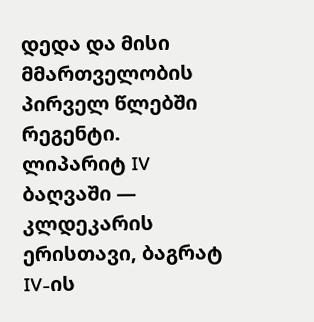დედა და მისი მმართველობის პირველ წლებში რეგენტი. ლიპარიტ IV ბაღვაში — კლდეკარის ერისთავი, ბაგრატ IV-ის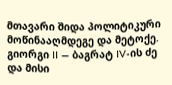მთავარი შიდა პოლიტიკური მოწინააღმდეგე და მეტოქე. გიორგი II — ბაგრატ IV-ის ძე და მისი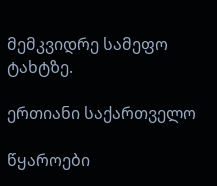მემკვიდრე სამეფო ტახტზე.

ერთიანი საქართველო

წყაროები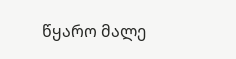წყარო მალე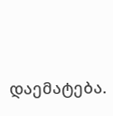დაემატება.